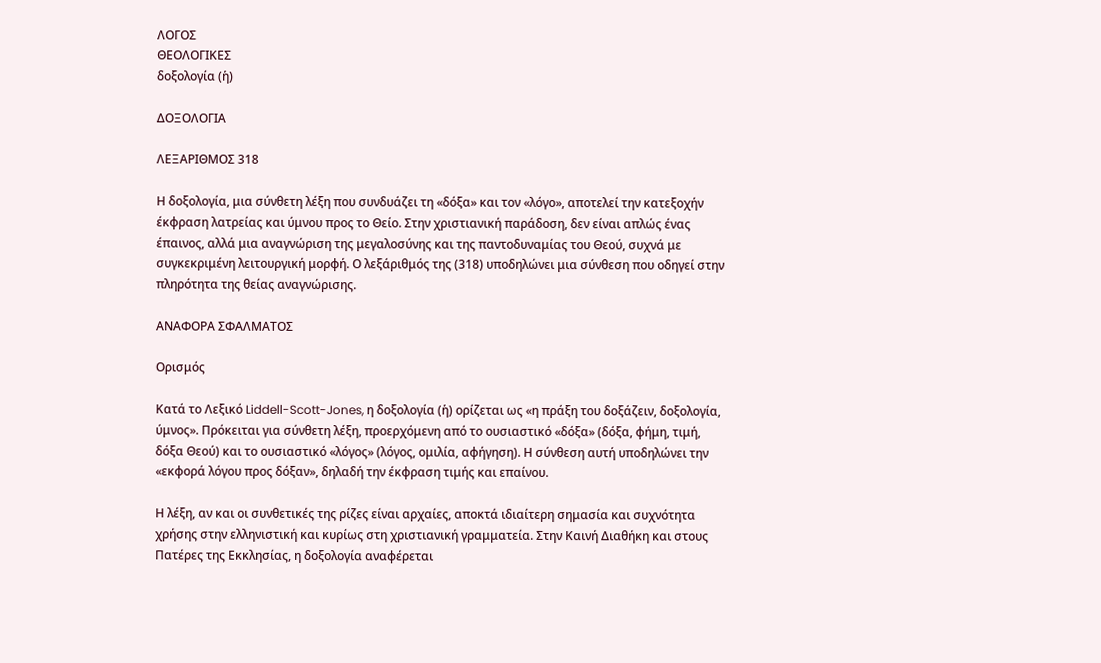ΛΟΓΟΣ
ΘΕΟΛΟΓΙΚΕΣ
δοξολογία (ἡ)

ΔΟΞΟΛΟΓΙΑ

ΛΕΞΑΡΙΘΜΟΣ 318

Η δοξολογία, μια σύνθετη λέξη που συνδυάζει τη «δόξα» και τον «λόγο», αποτελεί την κατεξοχήν έκφραση λατρείας και ύμνου προς το Θείο. Στην χριστιανική παράδοση, δεν είναι απλώς ένας έπαινος, αλλά μια αναγνώριση της μεγαλοσύνης και της παντοδυναμίας του Θεού, συχνά με συγκεκριμένη λειτουργική μορφή. Ο λεξάριθμός της (318) υποδηλώνει μια σύνθεση που οδηγεί στην πληρότητα της θείας αναγνώρισης.

ΑΝΑΦΟΡΑ ΣΦΑΛΜΑΤΟΣ

Ορισμός

Κατά το Λεξικό Liddell-Scott-Jones, η δοξολογία (ἡ) ορίζεται ως «η πράξη του δοξάζειν, δοξολογία, ύμνος». Πρόκειται για σύνθετη λέξη, προερχόμενη από το ουσιαστικό «δόξα» (δόξα, φήμη, τιμή, δόξα Θεού) και το ουσιαστικό «λόγος» (λόγος, ομιλία, αφήγηση). Η σύνθεση αυτή υποδηλώνει την «εκφορά λόγου προς δόξαν», δηλαδή την έκφραση τιμής και επαίνου.

Η λέξη, αν και οι συνθετικές της ρίζες είναι αρχαίες, αποκτά ιδιαίτερη σημασία και συχνότητα χρήσης στην ελληνιστική και κυρίως στη χριστιανική γραμματεία. Στην Καινή Διαθήκη και στους Πατέρες της Εκκλησίας, η δοξολογία αναφέρεται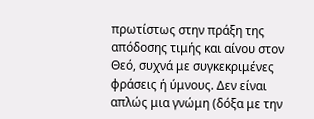πρωτίστως στην πράξη της απόδοσης τιμής και αίvου στον Θεό, συχνά με συγκεκριμένες φράσεις ή ύμνους. Δεν είναι απλώς μια γνώμη (δόξα με την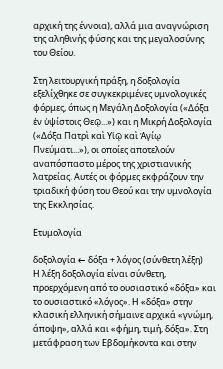αρχική της έννοια), αλλά μια αναγνώριση της αληθινής φύσης και της μεγαλοσύνης του Θείου.

Στη λειτουργική πράξη, η δοξολογία εξελίχθηκε σε συγκεκριμένες υμνολογικές φόρμες, όπως η Μεγάλη Δοξολογία («Δόξα ἐν ὑψίστοις Θεῷ...») και η Μικρή Δοξολογία («Δόξα Πατρὶ καὶ Υἱῷ καὶ Ἁγίῳ Πνεύματι...»), οι οποίες αποτελούν αναπόσπαστο μέρος της χριστιανικής λατρείας. Αυτές οι φόρμες εκφράζουν την τριαδική φύση του Θεού και την υμνολογία της Εκκλησίας.

Ετυμολογία

δοξολογία ← δόξα + λόγος (σύνθετη λέξη)
Η λέξη δοξολογία είναι σύνθετη, προερχόμενη από το ουσιαστικό «δόξα» και το ουσιαστικό «λόγος». Η «δόξα» στην κλασική ελληνική σήμαινε αρχικά «γνώμη, άποψη», αλλά και «φήμη, τιμή, δόξα». Στη μετάφραση των Εβδομήκοντα και στην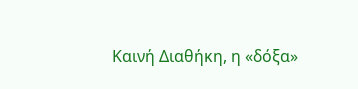Καινή Διαθήκη, η «δόξα»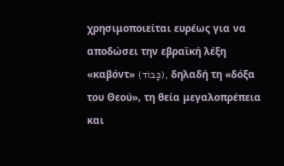χρησιμοποιείται ευρέως για να αποδώσει την εβραϊκή λέξη «καβόντ» (כָּבוֹד), δηλαδή τη «δόξα του Θεού», τη θεία μεγαλοπρέπεια και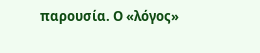παρουσία. Ο «λόγος»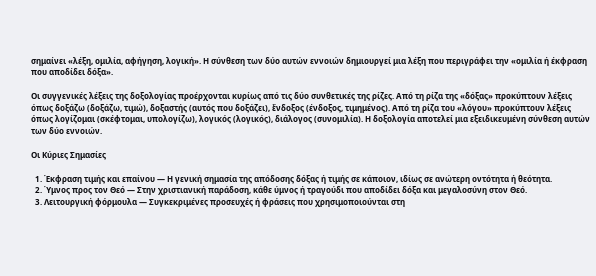σημαίνει «λέξη, ομιλία, αφήγηση, λογική». Η σύνθεση των δύο αυτών εννοιών δημιουργεί μια λέξη που περιγράφει την «ομιλία ή έκφραση που αποδίδει δόξα».

Οι συγγενικές λέξεις της δοξολογίας προέρχονται κυρίως από τις δύο συνθετικές της ρίζες. Από τη ρίζα της «δόξας» προκύπτουν λέξεις όπως δοξάζω (δοξάζω, τιμώ), δοξαστής (αυτός που δοξάζει), ἔνδοξος (ένδοξος, τιμημένος). Από τη ρίζα του «λόγου» προκύπτουν λέξεις όπως λογίζομαι (σκέφτομαι, υπολογίζω), λογικός (λογικός), διάλογος (συνομιλία). Η δοξολογία αποτελεί μια εξειδικευμένη σύνθεση αυτών των δύο εννοιών.

Οι Κύριες Σημασίες

  1. Έκφραση τιμής και επαίνου — Η γενική σημασία της απόδοσης δόξας ή τιμής σε κάποιον, ιδίως σε ανώτερη οντότητα ή θεότητα.
  2. Ύμνος προς τον Θεό — Στην χριστιανική παράδοση, κάθε ύμνος ή τραγούδι που αποδίδει δόξα και μεγαλοσύνη στον Θεό.
  3. Λειτουργική φόρμουλα — Συγκεκριμένες προσευχές ή φράσεις που χρησιμοποιούνται στη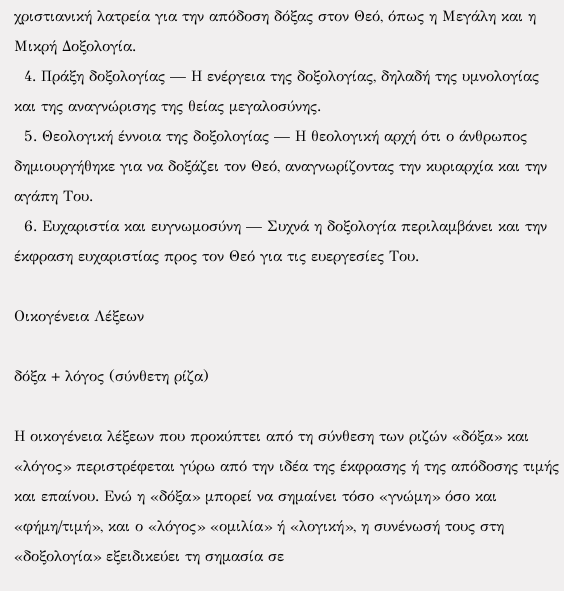χριστιανική λατρεία για την απόδοση δόξας στον Θεό, όπως η Μεγάλη και η Μικρή Δοξολογία.
  4. Πράξη δοξολογίας — Η ενέργεια της δοξολογίας, δηλαδή της υμνολογίας και της αναγνώρισης της θείας μεγαλοσύνης.
  5. Θεολογική έννοια της δοξολογίας — Η θεολογική αρχή ότι ο άνθρωπος δημιουργήθηκε για να δοξάζει τον Θεό, αναγνωρίζοντας την κυριαρχία και την αγάπη Του.
  6. Ευχαριστία και ευγνωμοσύνη — Συχνά η δοξολογία περιλαμβάνει και την έκφραση ευχαριστίας προς τον Θεό για τις ευεργεσίες Του.

Οικογένεια Λέξεων

δόξα + λόγος (σύνθετη ρίζα)

Η οικογένεια λέξεων που προκύπτει από τη σύνθεση των ριζών «δόξα» και «λόγος» περιστρέφεται γύρω από την ιδέα της έκφρασης ή της απόδοσης τιμής και επαίνου. Ενώ η «δόξα» μπορεί να σημαίνει τόσο «γνώμη» όσο και «φήμη/τιμή», και ο «λόγος» «ομιλία» ή «λογική», η συνένωσή τους στη «δοξολογία» εξειδικεύει τη σημασία σε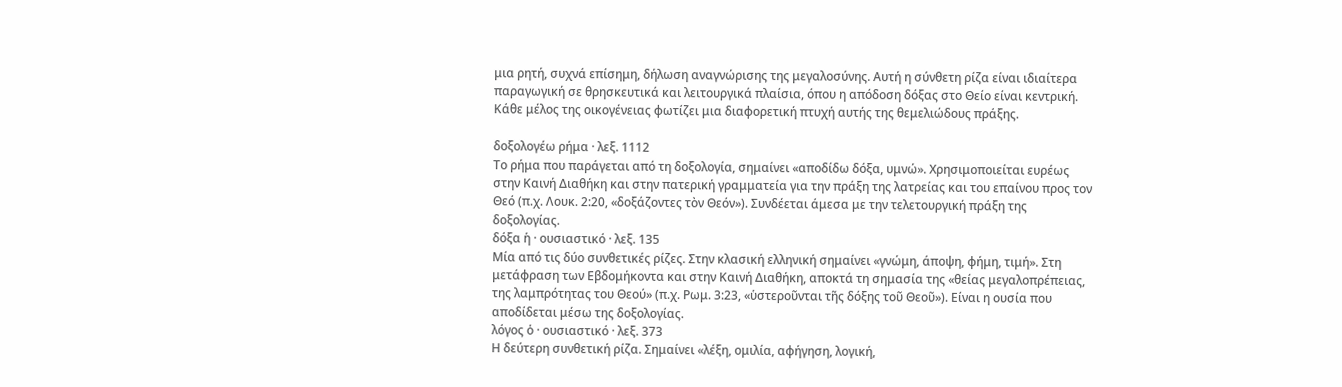μια ρητή, συχνά επίσημη, δήλωση αναγνώρισης της μεγαλοσύνης. Αυτή η σύνθετη ρίζα είναι ιδιαίτερα παραγωγική σε θρησκευτικά και λειτουργικά πλαίσια, όπου η απόδοση δόξας στο Θείο είναι κεντρική. Κάθε μέλος της οικογένειας φωτίζει μια διαφορετική πτυχή αυτής της θεμελιώδους πράξης.

δοξολογέω ρήμα · λεξ. 1112
Το ρήμα που παράγεται από τη δοξολογία, σημαίνει «αποδίδω δόξα, υμνώ». Χρησιμοποιείται ευρέως στην Καινή Διαθήκη και στην πατερική γραμματεία για την πράξη της λατρείας και του επαίνου προς τον Θεό (π.χ. Λουκ. 2:20, «δοξάζοντες τὸν Θεόν»). Συνδέεται άμεσα με την τελετουργική πράξη της δοξολογίας.
δόξα ἡ · ουσιαστικό · λεξ. 135
Μία από τις δύο συνθετικές ρίζες. Στην κλασική ελληνική σημαίνει «γνώμη, άποψη, φήμη, τιμή». Στη μετάφραση των Εβδομήκοντα και στην Καινή Διαθήκη, αποκτά τη σημασία της «θείας μεγαλοπρέπειας, της λαμπρότητας του Θεού» (π.χ. Ρωμ. 3:23, «ὑστεροῦνται τῆς δόξης τοῦ Θεοῦ»). Είναι η ουσία που αποδίδεται μέσω της δοξολογίας.
λόγος ὁ · ουσιαστικό · λεξ. 373
Η δεύτερη συνθετική ρίζα. Σημαίνει «λέξη, ομιλία, αφήγηση, λογική,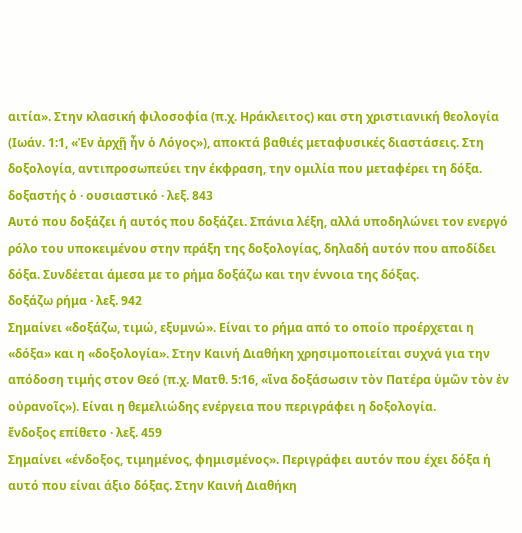αιτία». Στην κλασική φιλοσοφία (π.χ. Ηράκλειτος) και στη χριστιανική θεολογία (Ιωάν. 1:1, «Ἐν ἀρχῇ ἦν ὁ Λόγος»), αποκτά βαθιές μεταφυσικές διαστάσεις. Στη δοξολογία, αντιπροσωπεύει την έκφραση, την ομιλία που μεταφέρει τη δόξα.
δοξαστής ὁ · ουσιαστικό · λεξ. 843
Αυτό που δοξάζει ή αυτός που δοξάζει. Σπάνια λέξη, αλλά υποδηλώνει τον ενεργό ρόλο του υποκειμένου στην πράξη της δοξολογίας, δηλαδή αυτόν που αποδίδει δόξα. Συνδέεται άμεσα με το ρήμα δοξάζω και την έννοια της δόξας.
δοξάζω ρήμα · λεξ. 942
Σημαίνει «δοξάζω, τιμώ, εξυμνώ». Είναι το ρήμα από το οποίο προέρχεται η «δόξα» και η «δοξολογία». Στην Καινή Διαθήκη χρησιμοποιείται συχνά για την απόδοση τιμής στον Θεό (π.χ. Ματθ. 5:16, «ἵνα δοξάσωσιν τὸν Πατέρα ὑμῶν τὸν ἐν οὐρανοῖς»). Είναι η θεμελιώδης ενέργεια που περιγράφει η δοξολογία.
ἔνδοξος επίθετο · λεξ. 459
Σημαίνει «ένδοξος, τιμημένος, φημισμένος». Περιγράφει αυτόν που έχει δόξα ή αυτό που είναι άξιο δόξας. Στην Καινή Διαθήκη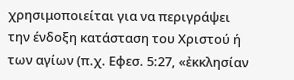χρησιμοποιείται για να περιγράψει την ένδοξη κατάσταση του Χριστού ή των αγίων (π.χ. Εφεσ. 5:27, «ἐκκλησίαν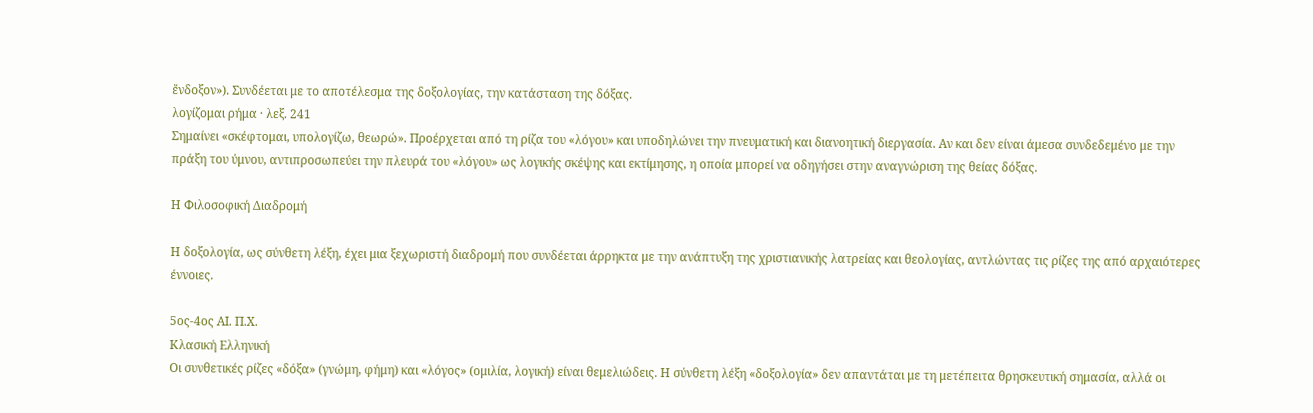ἔνδοξον»). Συνδέεται με το αποτέλεσμα της δοξολογίας, την κατάσταση της δόξας.
λογίζομαι ρήμα · λεξ. 241
Σημαίνει «σκέφτομαι, υπολογίζω, θεωρώ». Προέρχεται από τη ρίζα του «λόγου» και υποδηλώνει την πνευματική και διανοητική διεργασία. Αν και δεν είναι άμεσα συνδεδεμένο με την πράξη του ύμνου, αντιπροσωπεύει την πλευρά του «λόγου» ως λογικής σκέψης και εκτίμησης, η οποία μπορεί να οδηγήσει στην αναγνώριση της θείας δόξας.

Η Φιλοσοφική Διαδρομή

Η δοξολογία, ως σύνθετη λέξη, έχει μια ξεχωριστή διαδρομή που συνδέεται άρρηκτα με την ανάπτυξη της χριστιανικής λατρείας και θεολογίας, αντλώντας τις ρίζες της από αρχαιότερες έννοιες.

5ος-4ος ΑΙ. Π.Χ.
Κλασική Ελληνική
Οι συνθετικές ρίζες «δόξα» (γνώμη, φήμη) και «λόγος» (ομιλία, λογική) είναι θεμελιώδεις. Η σύνθετη λέξη «δοξολογία» δεν απαντάται με τη μετέπειτα θρησκευτική σημασία, αλλά οι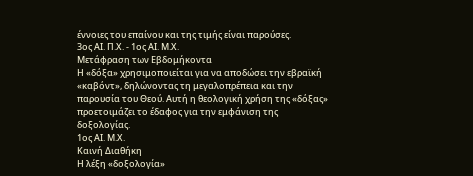έννοιες του επαίνου και της τιμής είναι παρούσες.
3ος ΑΙ. Π.Χ. - 1ος ΑΙ. Μ.Χ.
Μετάφραση των Εβδομήκοντα
Η «δόξα» χρησιμοποιείται για να αποδώσει την εβραϊκή «καβόντ», δηλώνοντας τη μεγαλοπρέπεια και την παρουσία του Θεού. Αυτή η θεολογική χρήση της «δόξας» προετοιμάζει το έδαφος για την εμφάνιση της δοξολογίας.
1ος ΑΙ. Μ.Χ.
Καινή Διαθήκη
Η λέξη «δοξολογία»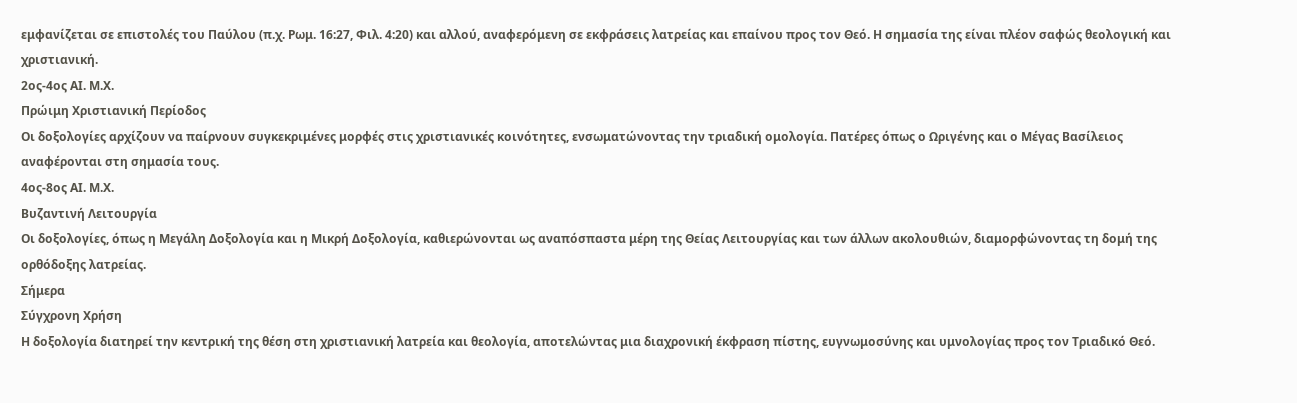εμφανίζεται σε επιστολές του Παύλου (π.χ. Ρωμ. 16:27, Φιλ. 4:20) και αλλού, αναφερόμενη σε εκφράσεις λατρείας και επαίνου προς τον Θεό. Η σημασία της είναι πλέον σαφώς θεολογική και χριστιανική.
2ος-4ος ΑΙ. Μ.Χ.
Πρώιμη Χριστιανική Περίοδος
Οι δοξολογίες αρχίζουν να παίρνουν συγκεκριμένες μορφές στις χριστιανικές κοινότητες, ενσωματώνοντας την τριαδική ομολογία. Πατέρες όπως ο Ωριγένης και ο Μέγας Βασίλειος αναφέρονται στη σημασία τους.
4ος-8ος ΑΙ. Μ.Χ.
Βυζαντινή Λειτουργία
Οι δοξολογίες, όπως η Μεγάλη Δοξολογία και η Μικρή Δοξολογία, καθιερώνονται ως αναπόσπαστα μέρη της Θείας Λειτουργίας και των άλλων ακολουθιών, διαμορφώνοντας τη δομή της ορθόδοξης λατρείας.
Σήμερα
Σύγχρονη Χρήση
Η δοξολογία διατηρεί την κεντρική της θέση στη χριστιανική λατρεία και θεολογία, αποτελώντας μια διαχρονική έκφραση πίστης, ευγνωμοσύνης και υμνολογίας προς τον Τριαδικό Θεό.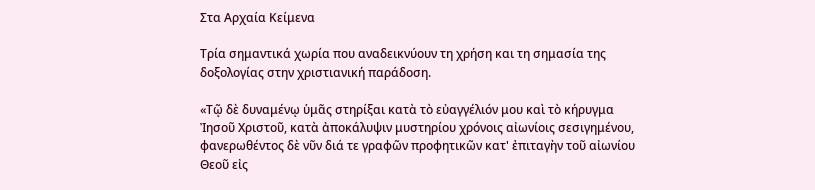Στα Αρχαία Κείμενα

Τρία σημαντικά χωρία που αναδεικνύουν τη χρήση και τη σημασία της δοξολογίας στην χριστιανική παράδοση.

«Τῷ δὲ δυναμένῳ ὑμᾶς στηρίξαι κατὰ τὸ εὐαγγέλιόν μου καὶ τὸ κήρυγμα Ἰησοῦ Χριστοῦ, κατὰ ἀποκάλυψιν μυστηρίου χρόνοις αἰωνίοις σεσιγημένου, φανερωθέντος δὲ νῦν διά τε γραφῶν προφητικῶν κατ' ἐπιταγὴν τοῦ αἰωνίου Θεοῦ εἰς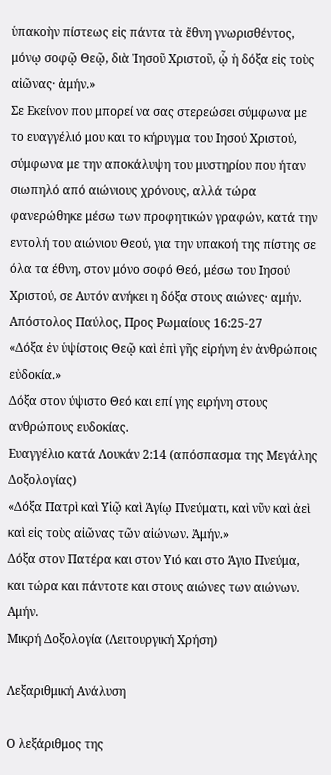ὑπακοὴν πίστεως εἰς πάντα τὰ ἔθνη γνωρισθέντος, μόνῳ σοφῷ Θεῷ, διὰ Ἰησοῦ Χριστοῦ, ᾧ ἡ δόξα εἰς τοὺς αἰῶνας· ἀμήν.»
Σε Εκείνον που μπορεί να σας στερεώσει σύμφωνα με το ευαγγέλιό μου και το κήρυγμα του Ιησού Χριστού, σύμφωνα με την αποκάλυψη του μυστηρίου που ήταν σιωπηλό από αιώνιους χρόνους, αλλά τώρα φανερώθηκε μέσω των προφητικών γραφών, κατά την εντολή του αιώνιου Θεού, για την υπακοή της πίστης σε όλα τα έθνη, στον μόνο σοφό Θεό, μέσω του Ιησού Χριστού, σε Αυτόν ανήκει η δόξα στους αιώνες· αμήν.
Απόστολος Παύλος, Προς Ρωμαίους 16:25-27
«Δόξα ἐν ὑψίστοις Θεῷ καὶ ἐπὶ γῆς εἰρήνη ἐν ἀνθρώποις εὐδοκία.»
Δόξα στον ύψιστο Θεό και επί γης ειρήνη στους ανθρώπους ευδοκίας.
Ευαγγέλιο κατά Λουκάν 2:14 (απόσπασμα της Μεγάλης Δοξολογίας)
«Δόξα Πατρὶ καὶ Υἱῷ καὶ Ἁγίῳ Πνεύματι, καὶ νῦν καὶ ἀεὶ καὶ εἰς τοὺς αἰῶνας τῶν αἰώνων. Ἀμήν.»
Δόξα στον Πατέρα και στον Υιό και στο Άγιο Πνεύμα, και τώρα και πάντοτε και στους αιώνες των αιώνων. Αμήν.
Μικρή Δοξολογία (Λειτουργική Χρήση)

Λεξαριθμική Ανάλυση

Ο λεξάριθμος της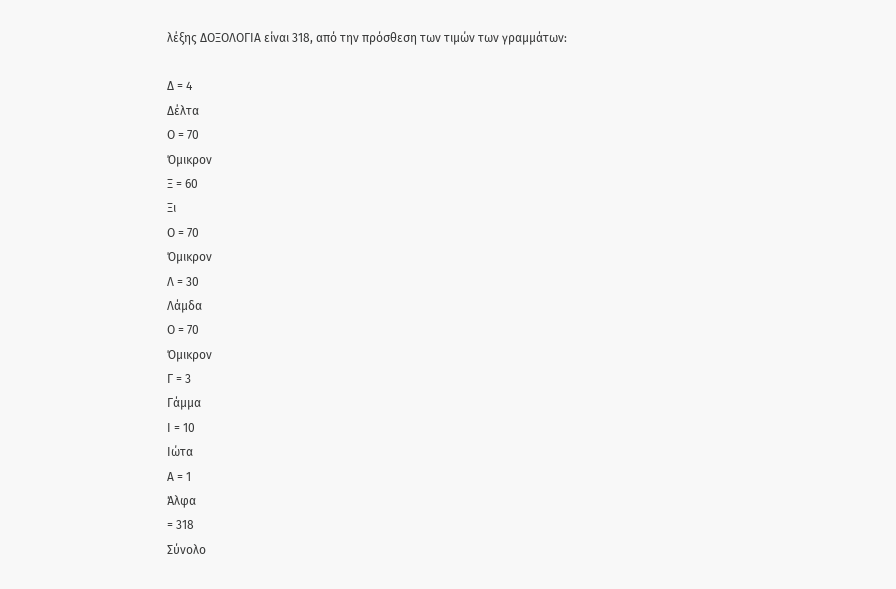λέξης ΔΟΞΟΛΟΓΙΑ είναι 318, από την πρόσθεση των τιμών των γραμμάτων:

Δ = 4
Δέλτα
Ο = 70
Όμικρον
Ξ = 60
Ξι
Ο = 70
Όμικρον
Λ = 30
Λάμδα
Ο = 70
Όμικρον
Γ = 3
Γάμμα
Ι = 10
Ιώτα
Α = 1
Άλφα
= 318
Σύνολο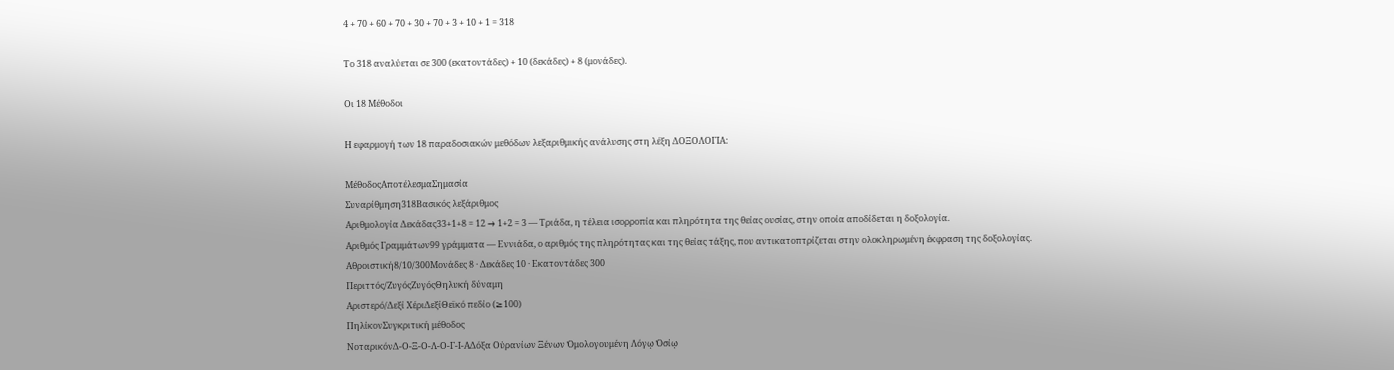4 + 70 + 60 + 70 + 30 + 70 + 3 + 10 + 1 = 318

Το 318 αναλύεται σε 300 (εκατοντάδες) + 10 (δεκάδες) + 8 (μονάδες).

Οι 18 Μέθοδοι

Η εφαρμογή των 18 παραδοσιακών μεθόδων λεξαριθμικής ανάλυσης στη λέξη ΔΟΞΟΛΟΓΙΑ:

ΜέθοδοςΑποτέλεσμαΣημασία
Συναρίθμηση318Βασικός λεξάριθμος
Αριθμολογία Δεκάδας33+1+8 = 12 → 1+2 = 3 — Τριάδα, η τέλεια ισορροπία και πληρότητα της θείας ουσίας, στην οποία αποδίδεται η δοξολογία.
Αριθμός Γραμμάτων99 γράμματα — Εννιάδα, ο αριθμός της πληρότητας και της θείας τάξης, που αντικατοπτρίζεται στην ολοκληρωμένη έκφραση της δοξολογίας.
Αθροιστική8/10/300Μονάδες 8 · Δεκάδες 10 · Εκατοντάδες 300
Περιττός/ΖυγόςΖυγόςΘηλυκή δύναμη
Αριστερό/Δεξί ΧέριΔεξίΘεϊκό πεδίο (≥100)
ΠηλίκονΣυγκριτική μέθοδος
ΝοταρικόνΔ-Ο-Ξ-Ο-Λ-Ο-Γ-Ι-ΑΔόξα Οὐρανίων Ξένων Ὁμολογουμένη Λόγῳ Ὁσίῳ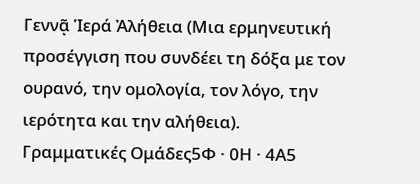Γεννᾷ Ἱερά Ἀλήθεια (Μια ερμηνευτική προσέγγιση που συνδέει τη δόξα με τον ουρανό, την ομολογία, τον λόγο, την ιερότητα και την αλήθεια).
Γραμματικές Ομάδες5Φ · 0Η · 4Α5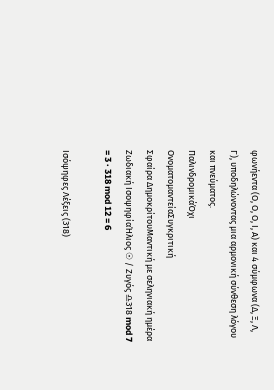φωνήεντα (Ο, Ο, Ο, Ι, Α) και 4 σύμφωνα (Δ, Ξ, Λ, Γ), υποδηλώνοντας μια αρμονική σύνθεση λόγου και πνεύματος.
ΠαλινδρομικάΌχι
ΟνοματομαντείαΣυγκριτική
Σφαίρα ΔημοκρίτουΜαντική με σεληνιακή ημέρα
Ζωδιακή ΙσοψηφίαΉλιος ☉ / Ζυγός ♎318 mod 7 = 3 · 318 mod 12 = 6

Ισόψηφες Λέξεις (318)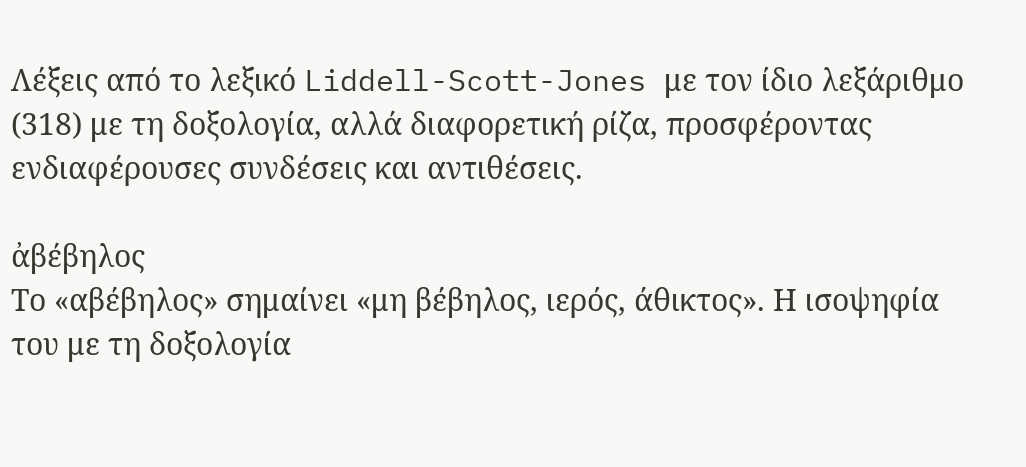Λέξεις από το λεξικό Liddell-Scott-Jones με τον ίδιο λεξάριθμο (318) με τη δοξολογία, αλλά διαφορετική ρίζα, προσφέροντας ενδιαφέρουσες συνδέσεις και αντιθέσεις.

ἀβέβηλος
Το «αβέβηλος» σημαίνει «μη βέβηλος, ιερός, άθικτος». Η ισοψηφία του με τη δοξολογία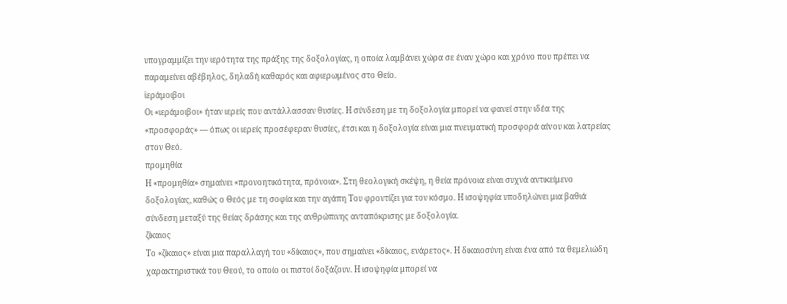υπογραμμίζει την ιερότητα της πράξης της δοξολογίας, η οποία λαμβάνει χώρα σε έναν χώρο και χρόνο που πρέπει να παραμείνει αβέβηλος, δηλαδή καθαρός και αφιερωμένος στο Θείο.
ἱεράμοιβοι
Οι «ιεράμοιβοι» ήταν ιερείς που αντάλλασσαν θυσίες. Η σύνδεση με τη δοξολογία μπορεί να φανεί στην ιδέα της «προσφοράς» — όπως οι ιερείς προσέφεραν θυσίες, έτσι και η δοξολογία είναι μια πνευματική προσφορά αίvου και λατρείας στον Θεό.
προμηθία
Η «προμηθία» σημαίνει «προνοητικότητα, πρόνοια». Στη θεολογική σκέψη, η θεία πρόνοια είναι συχνά αντικείμενο δοξολογίας, καθώς ο Θεός με τη σοφία και την αγάπη Του φροντίζει για τον κόσμο. Η ισοψηφία υποδηλώνει μια βαθιά σύνδεση μεταξύ της θείας δράσης και της ανθρώπινης ανταπόκρισης με δοξολογία.
ζίκαιος
Το «ζίκαιος» είναι μια παραλλαγή του «δίκαιος», που σημαίνει «δίκαιος, ενάρετος». Η δικαιοσύνη είναι ένα από τα θεμελιώδη χαρακτηριστικά του Θεού, το οποίο οι πιστοί δοξάζουν. Η ισοψηφία μπορεί να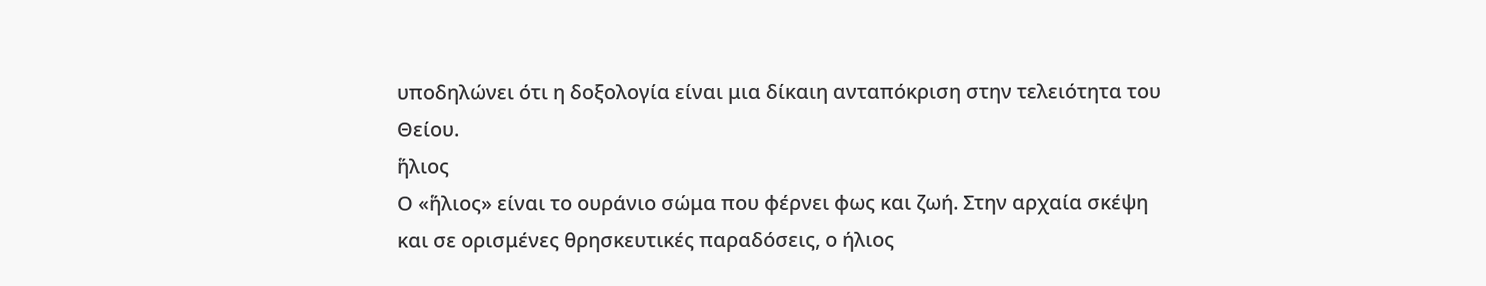υποδηλώνει ότι η δοξολογία είναι μια δίκαιη ανταπόκριση στην τελειότητα του Θείου.
ἥλιος
Ο «ἥλιος» είναι το ουράνιο σώμα που φέρνει φως και ζωή. Στην αρχαία σκέψη και σε ορισμένες θρησκευτικές παραδόσεις, ο ήλιος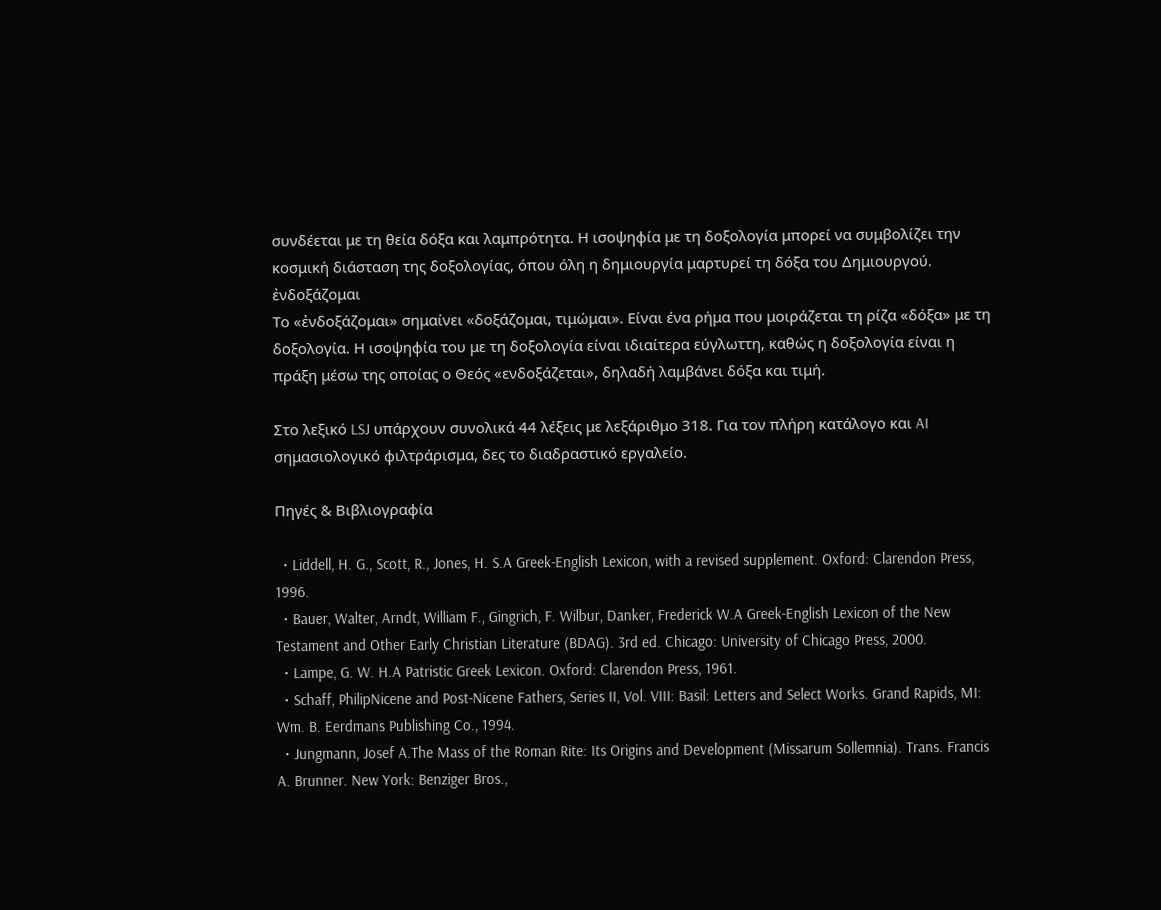συνδέεται με τη θεία δόξα και λαμπρότητα. Η ισοψηφία με τη δοξολογία μπορεί να συμβολίζει την κοσμική διάσταση της δοξολογίας, όπου όλη η δημιουργία μαρτυρεί τη δόξα του Δημιουργού.
ἐνδοξάζομαι
Το «ἐνδοξάζομαι» σημαίνει «δοξάζομαι, τιμώμαι». Είναι ένα ρήμα που μοιράζεται τη ρίζα «δόξα» με τη δοξολογία. Η ισοψηφία του με τη δοξολογία είναι ιδιαίτερα εύγλωττη, καθώς η δοξολογία είναι η πράξη μέσω της οποίας ο Θεός «ενδοξάζεται», δηλαδή λαμβάνει δόξα και τιμή.

Στο λεξικό LSJ υπάρχουν συνολικά 44 λέξεις με λεξάριθμο 318. Για τον πλήρη κατάλογο και AI σημασιολογικό φιλτράρισμα, δες το διαδραστικό εργαλείο.

Πηγές & Βιβλιογραφία

  • Liddell, H. G., Scott, R., Jones, H. S.A Greek-English Lexicon, with a revised supplement. Oxford: Clarendon Press, 1996.
  • Bauer, Walter, Arndt, William F., Gingrich, F. Wilbur, Danker, Frederick W.A Greek-English Lexicon of the New Testament and Other Early Christian Literature (BDAG). 3rd ed. Chicago: University of Chicago Press, 2000.
  • Lampe, G. W. H.A Patristic Greek Lexicon. Oxford: Clarendon Press, 1961.
  • Schaff, PhilipNicene and Post-Nicene Fathers, Series II, Vol. VIII: Basil: Letters and Select Works. Grand Rapids, MI: Wm. B. Eerdmans Publishing Co., 1994.
  • Jungmann, Josef A.The Mass of the Roman Rite: Its Origins and Development (Missarum Sollemnia). Trans. Francis A. Brunner. New York: Benziger Bros.,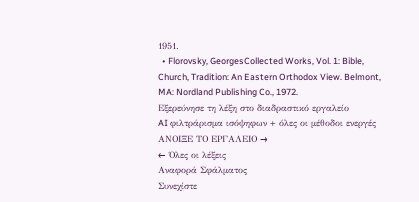1951.
  • Florovsky, GeorgesCollected Works, Vol. 1: Bible, Church, Tradition: An Eastern Orthodox View. Belmont, MA: Nordland Publishing Co., 1972.
Εξερεύνησε τη λέξη στο διαδραστικό εργαλείο
AI φιλτράρισμα ισόψηφων + όλες οι μέθοδοι ενεργές
ΑΝΟΙΞΕ ΤΟ ΕΡΓΑΛΕΙΟ →
← Όλες οι λέξεις
Αναφορά Σφάλματος
Συνεχίστε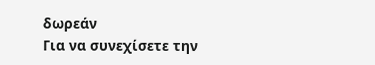δωρεάν
Για να συνεχίσετε την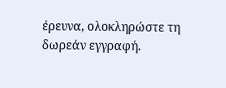έρευνα, ολοκληρώστε τη δωρεάν εγγραφή.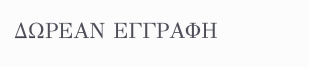ΔΩΡΕΑΝ ΕΓΓΡΑΦΗ